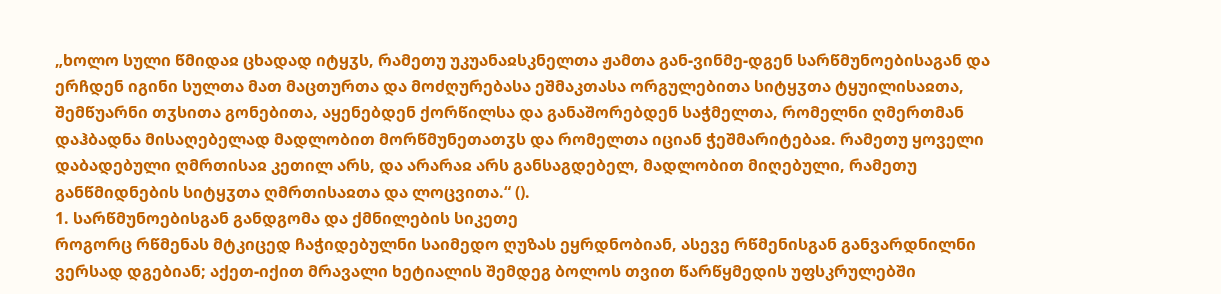„ხოლო სული წმიდაჲ ცხადად იტყჳს, რამეთუ უკუანაჲსკნელთა ჟამთა გან-ვინმე-დგენ სარწმუნოებისაგან და ერჩდენ იგინი სულთა მათ მაცთურთა და მოძღურებასა ეშმაკთასა ორგულებითა სიტყჳთა ტყუილისაჲთა, შემწუარნი თჳსითა გონებითა, აყენებდენ ქორწილსა და განაშორებდენ საჭმელთა, რომელნი ღმერთმან დაჰბადნა მისაღებელად მადლობით მორწმუნეთათჳს და რომელთა იციან ჭეშმარიტებაჲ. რამეთუ ყოველი დაბადებული ღმრთისაჲ კეთილ არს, და არარაჲ არს განსაგდებელ, მადლობით მიღებული, რამეთუ განწმიდნების სიტყჳთა ღმრთისაჲთა და ლოცვითა.“ ().
1. სარწმუნოებისგან განდგომა და ქმნილების სიკეთე
როგორც რწმენას მტკიცედ ჩაჭიდებულნი საიმედო ღუზას ეყრდნობიან, ასევე რწმენისგან განვარდნილნი ვერსად დგებიან; აქეთ-იქით მრავალი ხეტიალის შემდეგ ბოლოს თვით წარწყმედის უფსკრულებში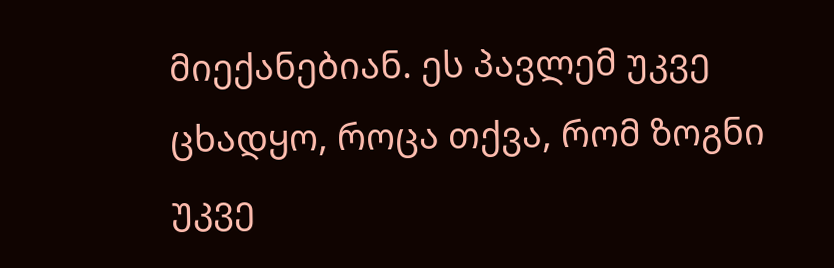მიექანებიან. ეს პავლემ უკვე ცხადყო, როცა თქვა, რომ ზოგნი უკვე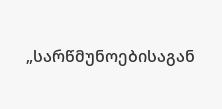„სარწმუნოებისაგან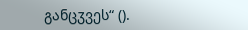განცჳვეს“ ().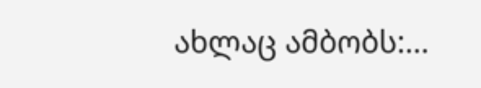ახლაც ამბობს:...